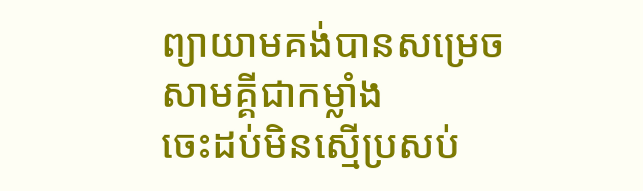ព្យាយាមគង់បានសម្រេច
សាមគ្គីជាកម្លាំង
ចេះដប់មិនស្មើប្រសប់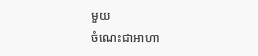មួយ
ចំណេះជាអាហា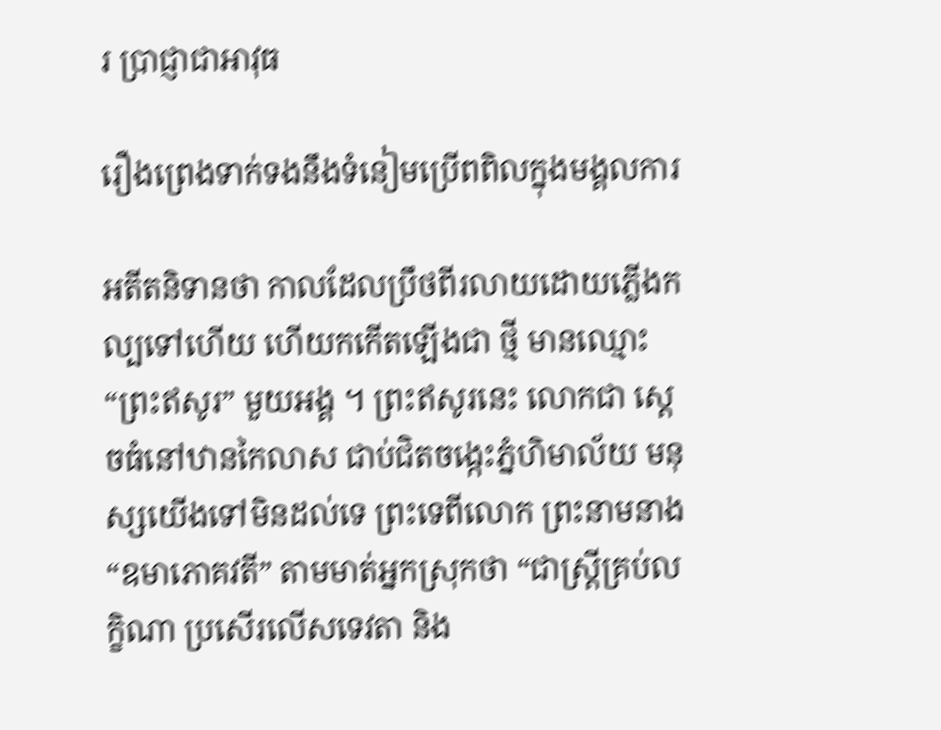រ ប្រាជ្ញាជាអាវុធ

រឿងព្រេងទាក់ទងនឹងទំនៀមប្រើពពិលក្នុងមង្គលការ

អតីតនិទានថា កាលដែលប្រឹថពីរលាយដោយភ្លើងកល្បទៅហើយ ហើយកកើតឡើងជា ថ្មី មានឈ្មោះ “ព្រះឥសូរ” មួយអង្គ ។ ព្រះឥសូរនេះ លោកជា ស្តេចធំនៅឋានកៃលាស ជាប់ជិតចង្កេះភ្នំហិមាល័យ មនុស្សយើងទៅមិនដល់ទេ ព្រះទេពីលោក ព្រះនាមនាង “ឧមាភោគវតី” តាមមាត់អ្នកស្រុកថា “ជាស្រ្តីគ្រប់លក្ខិណា ប្រសើរលើសទេវតា និង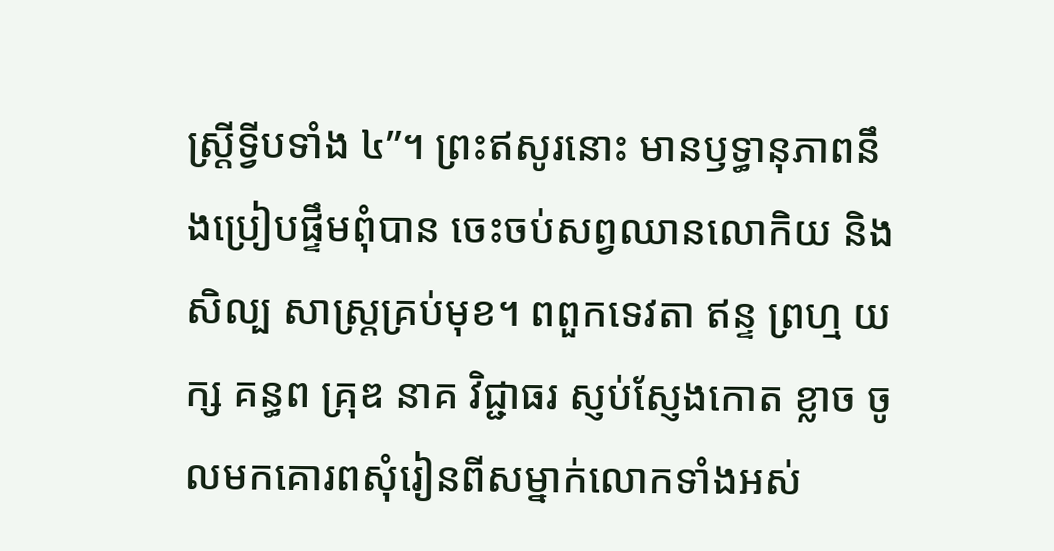ស្ត្រីទ្វីបទាំង ៤”។ ព្រះឥសូរនោះ មានឫទ្ធានុភាពនឹងប្រៀបផ្ទឹមពុំបាន ចេះចប់សព្វឈានលោកិយ និងសិល្ប សាស្ត្រគ្រប់មុខ។ ពពួកទេវតា ឥន្ទ ព្រហ្ម យក្ស គន្ធព គ្រុឌ នាគ វិជ្ជាធរ ស្ញប់ស្ញែងកោត ខ្លាច ចូលមកគោរពសុំរៀនពីសម្នាក់លោកទាំងអស់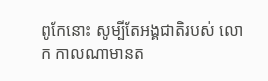ពូកែនោះ សូម្បីតែអង្គជាតិរបស់ លោក កាលណាមានត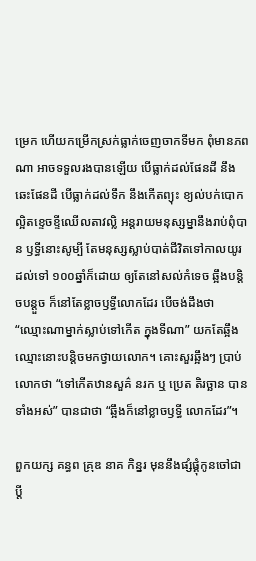ម្រេក ហើយកម្រើកស្រក់ធ្លាក់ចេញចាកទីមក ពុំមានភពណា អាចទទួលរងបានឡើយ បើធ្លាក់ដល់ផែនដី នឹងឆេះផែនដី បើធ្លាក់ដល់ទឹក នឹងកើតព្យុះ ខ្យល់បក់បោក ល្អិតខ្ទេចខ្ទីឈើលតាវល្លិ អន្តរាយមនុស្សម្នានឹងរាប់ពុំបាន ឫទ្ធីនោះសូម្បី តែមនុស្សស្លាប់បាត់ជីវិតទៅកាលយូរ ដល់ទៅ ១០០ឆ្នាំក៏ដោយ ឲ្យតែនៅសល់កំទេច ឆ្អឹងបន្តិចបន្តួច ក៏នៅតែខ្លាចឫទ្ធីលោកដែរ បើចង់ដឹងថា “ឈ្មោះណាម្នាក់ស្លាប់ទៅកើត ក្នុងទីណា” យកតែឆ្អឹងឈ្មោះនោះបន្តិចមកថ្វាយលោក។ គោះសួរឆ្អឹងៗ ប្រាប់លោកថា “ទៅកើតឋានសួគ៌ នរក ឬ ប្រេត តិរច្ឆាន បានទាំងអស់” បានជាថា “ឆ្អឹងក៏នៅខ្លាចឫទ្ធី លោកដែរ”។

ពួកយក្ស គន្ធព គ្រុឌ នាគ កិន្នរ មុននឹងផ្សំផ្គុំកូនចៅជាប្តី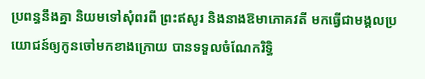ប្រពន្ធនឹងគ្នា និយមទៅសុំពរពី ព្រះឥសូរ និងនាងឱមាភោគវតី មកធ្វើជាមង្គលប្រយោជន៍ឲ្យកូនចៅមកខាងក្រោយ បានទទួលចំណែករិទ្ធិ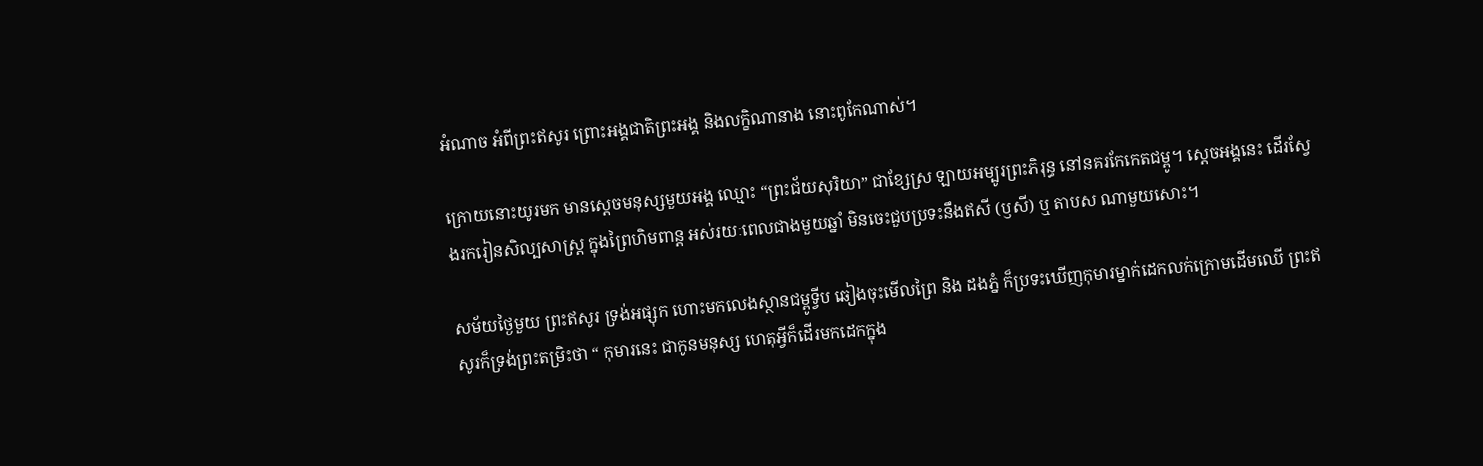អំណាច អំពីព្រះឥសូរ ព្រោះអង្គជាតិព្រះអង្គ និងលក្ខិណានាង នោះពូកែណាស់។

ក្រោយនោះយូរមក មានស្តេចមនុស្សមួយអង្គ ឈ្មោះ “ព្រះជ័យសុរិយា” ជាខ្សែស្រ ឡាយអម្បូរព្រះភិរុន្ធ នៅនគរកែកេតជម្ពូ។ ស្តេចអង្គនេះ ដើរស្វែងរករៀនសិល្បសាស្ត្រ ក្នុងព្រៃហិមពាន្ត អស់រយៈពេលជាងមួយឆ្នាំ មិនចេះជួបប្រទះនឹងឥសី (ឫសី) ឬ តាបស ណាមួយសោះ។

សម័យថ្ងៃមួយ ព្រះឥសូរ ទ្រង់អផ្សុក ហោះមកលេងស្ថានជម្ពូទ្វីប ឆៀងចុះមើលព្រៃ និង ដងភ្នំ ក៏ប្រទះឃើញកុមារម្នាក់ដេកលក់ក្រោមដើមឈើ ព្រះឥសូរក៏ទ្រង់ព្រះតម្រិះថា “ កុមារនេះ ជាកូនមនុស្ស ហេតុអ្វីក៏ដើរមកដេកក្នុង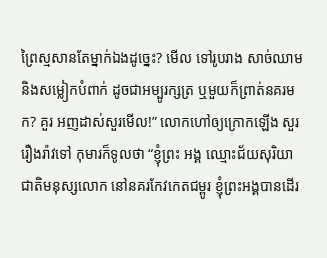ព្រៃស្មសានតែម្នាក់ឯងដូច្នេះ? មើល ទៅរូបរាង សាច់ឈាម និងសម្លៀកបំពាក់ ដូចជាអម្បូរក្សត្រ ឬមួយក៏ព្រាត់នគរមក? គួរ អញដាស់សួរមើល!” លោកហៅឲ្យក្រោកឡើង សួររឿងរ៉ាវទៅ កុមារក៏ទូលថា “ខ្ញុំព្រះ អង្គ ឈ្មោះជ័យសុរិយា ជាតិមនុស្សលោក នៅនគរកែវកេតជម្ពូរ ខ្ញុំព្រះអង្គបានដើរ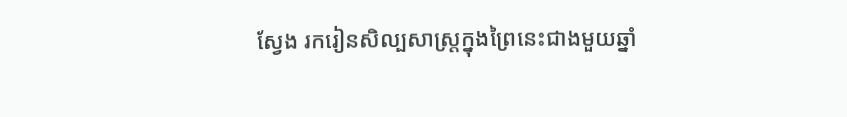ស្វែង រករៀនសិល្បសាស្ត្រក្នុងព្រៃនេះជាងមួយឆ្នាំ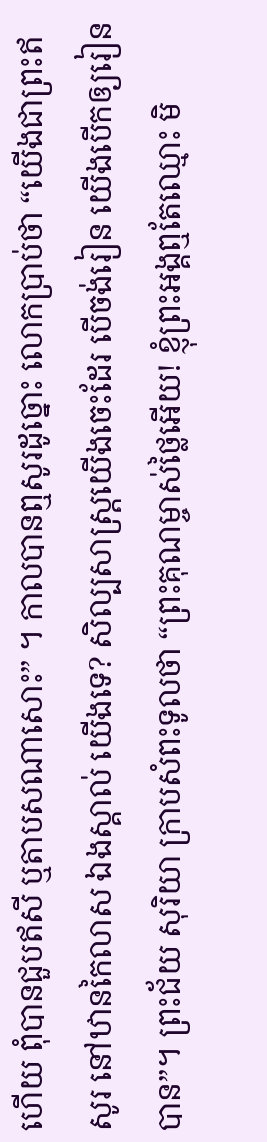ហើយ ពុំបានជួបឥសី ឬតាបសណាសោះ” ។ កាលបានឮសូរដូច្នោះ លោកប្រាប់ថា “យើងជាព្រះឥសូរ នៅឋានកៃលាស ឯងស្គាល់ យើងទេ? សិល្បសាស្ត្រយើងចេះដែរ បើចង់រៀន យើងបើកឲ្យរៀនបាន”។ ព្រះជ័យ សុរិយា ក្រាបសំពះទូលថា “ព្រះគុណម្ចាស់ថ្លៃអើយ! ខ្ញុំព្រះអង្គឮតែឈ្មោះ មិ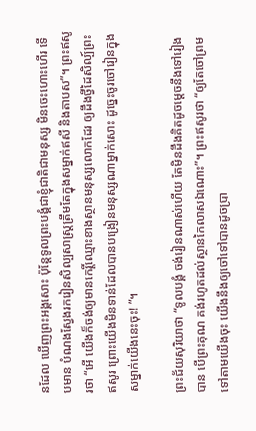នដែល ឃើញព្រះអង្គសោះ ប៉ុន្តែទូលព្រះបង្គំជាខ្ញុំជាតិជាមនុស្ស មិនចេះហោះហើរ ទើបមាន បំណងស្វែងរករៀនសិល្បសាស្ត្រត្រឹមតែក្នុងសម្នាក់ឥសី និងតាបស”។ ព្រះឥសូរថា “អើ យើងក៏ចង់ឲ្យមានកេរ្តិ៍ឈ្មោះខាងស្ថានមនុស្សលោកដែរ ឲ្យដឹងថ្វីដៃសិល្ប៍ព្រះឥសូរ ព្រោះយើងមិនទាន់ដែលបានបង្រៀនមនុស្សណាម្នាក់សោះ ដូច្នេះចូរចៅរៀនក្នុង សម្នាក់យើងនេះចុះ! ”។

ព្រះជ័យសុរិយាថា “ទូលបង្គំ ចង់រៀនណាស់ហើយ តែមិនដឹងគិតដូចម្តេចនឹងទៅរៀង បាន បើព្រះគុណ គង់រហូតដល់ស្ថានកៃលាសឯណោះ”។ ព្រះឥសូរថា “ឲ្យតែចៅព្រម ទៅតាមយើងចុះ យើងនឹងឲ្យចៅទៅបានដូចប្រា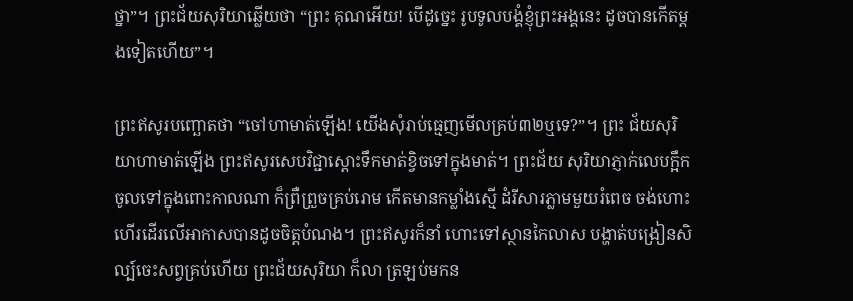ថ្នា”។ ព្រះជ័យសុរិយាឆ្លើយថា “ព្រះ គុណអើយ! បើដូច្នេះ រូបទូលបង្គំខ្ញុំព្រះអង្គនេះ ដូចបានកើតម្តងទៀតហើយ”។

ព្រះឥសូរបញ្ឆោតថា “ចៅហាមាត់ឡើង! យើងសុំរាប់ធ្មេញមើលគ្រប់៣២ឬទេ?”។ ព្រះ ជ័យសុរិយាហាមាត់ឡើង ព្រះឥសូរសេបវិជ្ជាស្តោះទឹកមាត់ខ្វិចទៅក្នុងមាត់។ ព្រះជ័យ សុរិយាភ្ញាក់លេបក្អឹក ចូលទៅក្នុងពោះកាលណា ក៏ព្រឺព្រួចគ្រប់រោម កើតមានកម្លាំងស្មើ ដំរីសារភ្លាមមួយរំពេច ចង់ហោះហើរដើរលើអាកាសបានដូចចិត្តបំណង។ ព្រះឥសូរក៏នាំ ហោះទៅស្ថានកៃលាស បង្ហាត់បង្រៀនសិល្ប៍ចេះសព្វគ្រប់ហើយ ព្រះជ័យសុរិយា ក៏លា ត្រឡប់មកន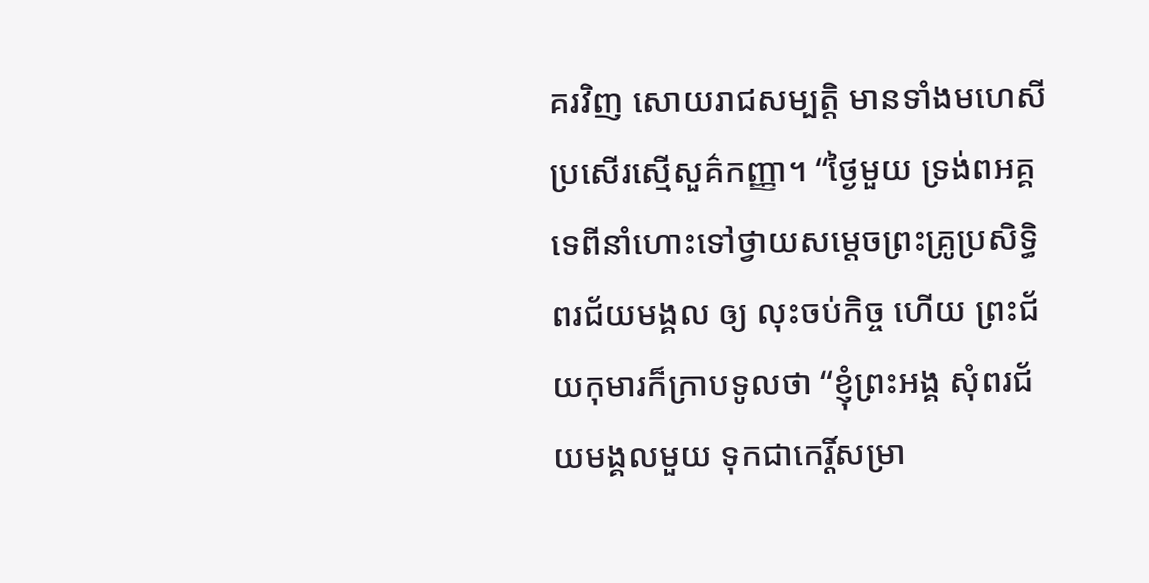គរវិញ សោយរាជសម្បត្តិ មានទាំងមហេសីប្រសើរស្មើសួគ៌កញ្ញា។ “ថ្ងៃមួយ ទ្រង់ពអគ្គទេពីនាំហោះទៅថ្វាយសម្តេចព្រះគ្រូប្រសិទ្ធិពរជ័យមង្គល ឲ្យ លុះចប់កិច្ច ហើយ ព្រះជ័យកុមារក៏ក្រាបទូលថា “ខ្ញុំព្រះអង្គ សុំពរជ័យមង្គលមួយ ទុកជាកេរ្តិ៍សម្រា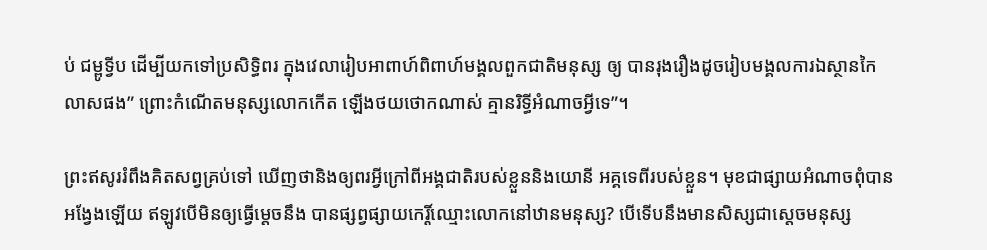ប់ ជម្ពូទ្វីប ដើម្បីយកទៅប្រសិទ្ធិពរ ក្នុងវេលារៀបអាពាហ៍ពិពាហ៍មង្គលពួកជាតិមនុស្ស ឲ្យ បានរុងរឿងដូចរៀបមង្គលការឯស្ថានកៃលាសផង” ព្រោះកំណើតមនុស្សលោកកើត ឡើងថយថោកណាស់ គ្មានរិទ្ធីអំណាចអ្វីទេ”។

ព្រះឥសូររំពឹងគិតសព្វគ្រប់ទៅ ឃើញថានិងឲ្យពរអ្វីក្រៅពីអង្គជាតិរបស់ខ្លួននិងយោនី អគ្គទេពីរបស់ខ្លួន។ មុខជាផ្សាយអំណាចពុំបានអង្វែងឡើយ ឥឡូវបើមិនឲ្យធ្វើម្តេចនឹង បានផ្សព្វផ្សាយកេរ្តិ៍ឈ្មោះលោកនៅឋានមនុស្ស? បើទើបនឹងមានសិស្សជាស្តេចមនុស្ស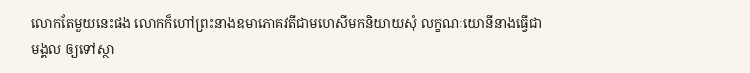លោកតែមួយនេះផង លោកក៏ហៅព្រះនាងឧមាភោគវតីជាមហេសីមកនិយាយសុំ លក្ខណៈយោនីនាងធ្វើជាមង្គល ឲ្យទៅស្ថា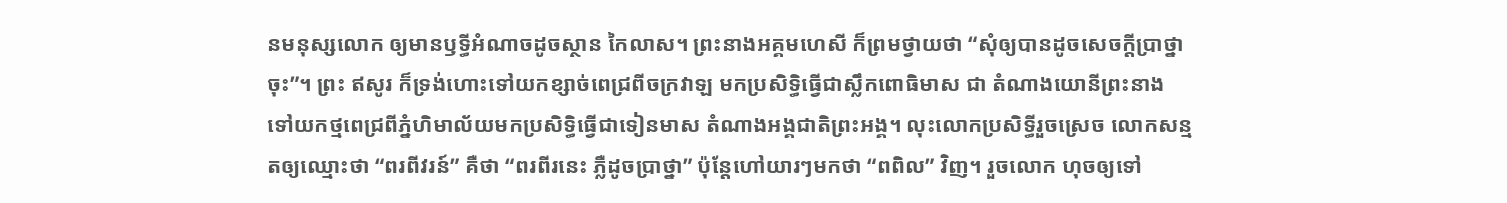នមនុស្សលោក ឲ្យមានឫទ្ធីអំណាចដូចស្ថាន កៃលាស។ ព្រះនាងអគ្គមហេសី ក៏ព្រមថ្វាយថា “សុំឲ្យបានដូចសេចក្តីប្រាថ្នាចុះ”។ ព្រះ ឥសូរ ក៏ទ្រង់ហោះទៅយកខ្សាច់ពេជ្រពីចក្រវាឡ មកប្រសិទ្ធិធ្វើជាស្លឹកពោធិមាស ជា តំណាងយោនីព្រះនាង ទៅយកថ្មពេជ្រពីភ្នំហិមាល័យមកប្រសិទ្ធិធ្វើជាទៀនមាស តំណាងអង្គជាតិព្រះអង្គ។ លុះលោកប្រសិទ្ធីរួចស្រេច លោកសន្មតឲ្យឈ្មោះថា “ពរពីវរន៍” គឺថា “ពរពីរនេះ ភ្លឺដូចប្រាថ្នា” ប៉ុន្តែហៅយារៗមកថា “ពពិល” វិញ។ រួចលោក ហុចឲ្យទៅ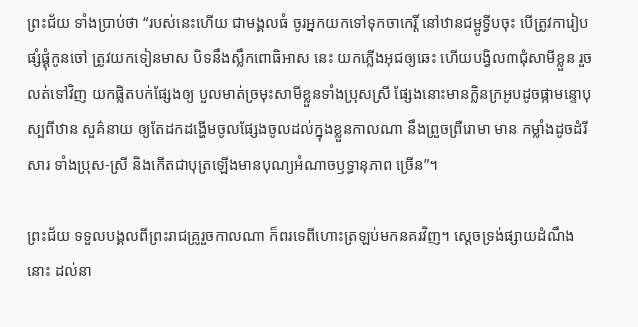ព្រះជ័យ ទាំងប្រាប់ថា “របស់នេះហើយ ជាមង្គលធំ ចូរអ្នកយកទៅទុកចាកេរ្តិ៍ នៅឋានជម្ពូទ្វីបចុះ បើត្រូវការៀបផ្សំផ្គុំកូនចៅ ត្រូវយកទៀនមាស បិទនឹងស្លឹកពោធិអាស នេះ យកភ្លើងអុជឲ្យឆេះ ហើយបង្វិល៣ជុំសាមីខ្លួន រួចលត់ទៅវិញ យកផ្លិតបក់ផ្សែងឲ្យ បួលមាត់ច្រមុះសាមីខ្លួនទាំងប្រុសស្រី ផ្សែងនោះមានក្លិនក្រអូបដូចផ្កាមន្ទោបុស្បពីឋាន សួគ៌នាយ ឲ្យតែដកដង្ហើមចូលផ្សែងចូលដល់ក្នុងខ្លួនកាលណា នឹងព្រួចព្រឺរោមា មាន កម្លាំងដូចដំរីសារ ទាំងប្រុស-ស្រី និងកើតជាបុត្រឡើងមានបុណ្យអំណាចឫទ្ធានុភាព ច្រើន”។

ព្រះជ័យ ទទួលបង្គលពីព្រះរាជគ្រូរួចកាលណា ក៏ពរទេពីហោះត្រឡប់មកនគរវិញ។ ស្តេចទ្រង់ផ្សាយដំណឹងនោះ ដល់នា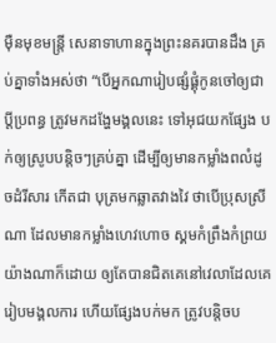ម៉ឺនមុខមន្ត្រី សេនាទាហានក្នុងព្រះនគរបានដឹង គ្រប់គ្នាទាំងអស់ថា “បើអ្នកណារៀបផ្សំផ្គុំកូនចៅឲ្យជាប្តីប្រពន្ធ ត្រូវមកដង្ហែមង្គលនេះ ទៅអុជយកផ្សែង បក់ឲ្យស្រូបបន្តិចៗគ្រប់គ្នា ដើម្បីឲ្យមានកម្លាំងពលំដូចដំរីសារ កើតជា បុត្រមកឆ្លាតវាងវៃ ថាបើប្រុសស្រីណា ដែលមានកម្លាំងហេវហោច ស្គមកំព្រឹងកំព្រយ យ៉ាងណាក៏ដោយ ឲ្យតែបានជិតគេនៅវេលាដែលគេរៀបមង្គលការ ហើយផ្សែងបក់មក ត្រូវបន្តិចប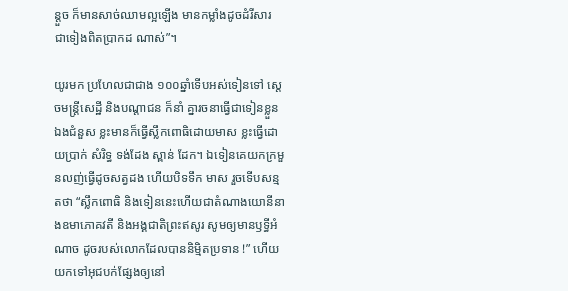ន្តួច ក៏មានសាច់ឈាមល្អឡើង មានកម្លាំងដូចដំរីសារ ជាទៀងពិតប្រាកដ ណាស់”។

យូរមក ប្រហែលជាជាង ១០០ឆ្នាំទើបអស់ទៀនទៅ ស្តេចមន្ត្រីសេដ្ឋី និងបណ្តាជន ក៏នាំ គ្នារចនាធ្វើជាទៀនខ្លួនឯងជំនួស ខ្លះមានក៏ធ្វើស្លឹកពោធិដោយមាស ខ្លះធ្វើដោយប្រាក់ សំរិទ្ធ ទង់ដែង ស្ពាន់ ដែក។ ឯទៀនគេយកក្រមួនលញ់ធ្វើដូចសត្វដង ហើយបិទទឹក មាស រួចទើបសន្មតថា “ស្លឹកពោធិ និងទៀននេះហើយជាតំណាងយោនីនាងឧមាភោគវតី និងអង្គជាតិព្រះឥសូរ សូមឲ្យមានឫទ្ធីអំណាច ដូចរបស់លោកដែលបាននិម្មិតប្រទាន !” ហើយយកទៅអុជបក់ផ្សែងឲ្យនៅ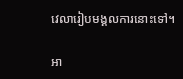វេលារៀបមង្គលការនោះទៅ។

អា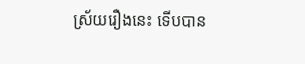ស្រ័យរឿងនេះ ទើបបាន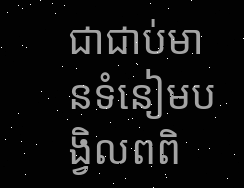ជាជាប់មានទំនៀមបង្វិលពពិ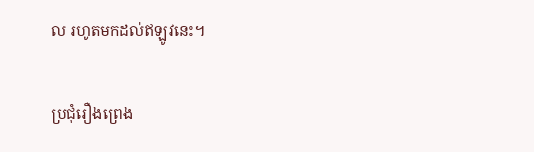ល រហូតមកដល់ឥឡូវនេះ។

ប្រជុំរឿងព្រេង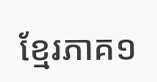ខ្មែរភាគ១